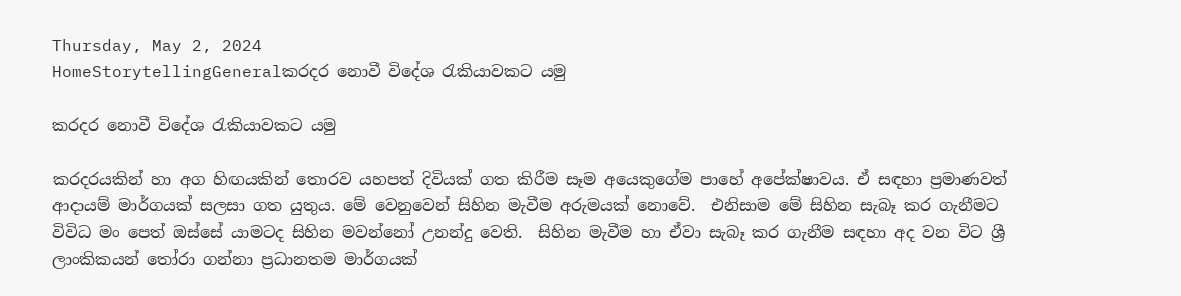Thursday, May 2, 2024
HomeStorytellingGeneralකරදර නොවී විදේශ රැකියාවකට යමු

කරදර නොවී විදේශ රැකියාවකට යමු

කරදරයකින් හා අග හිඟයකින් තොරව යහපත් දිවියක් ගත කිරීම සෑම අයෙකුගේම පාහේ අපේක්ෂාවය. ඒ සඳහා ප්‍රමාණවත් ආදායම් මාර්ගයක් සලසා ගත යුතුය. මේ වෙනුවෙන් සිහින මැවීම අරුමයක් නොවේ.  එනිසාම මේ සිහින සැබෑ කර ගැනීමට විවිධ මං පෙත් ඔස්සේ යාමටද සිහින මවන්නෝ උනන්දු වෙති.  සිහින මැවීම හා ඒවා සැබෑ කර ගැනීම සඳහා අද වන විට ශ්‍රී ලාංකිකයන් තෝරා ගන්නා ප්‍රධානතම මාර්ගයක්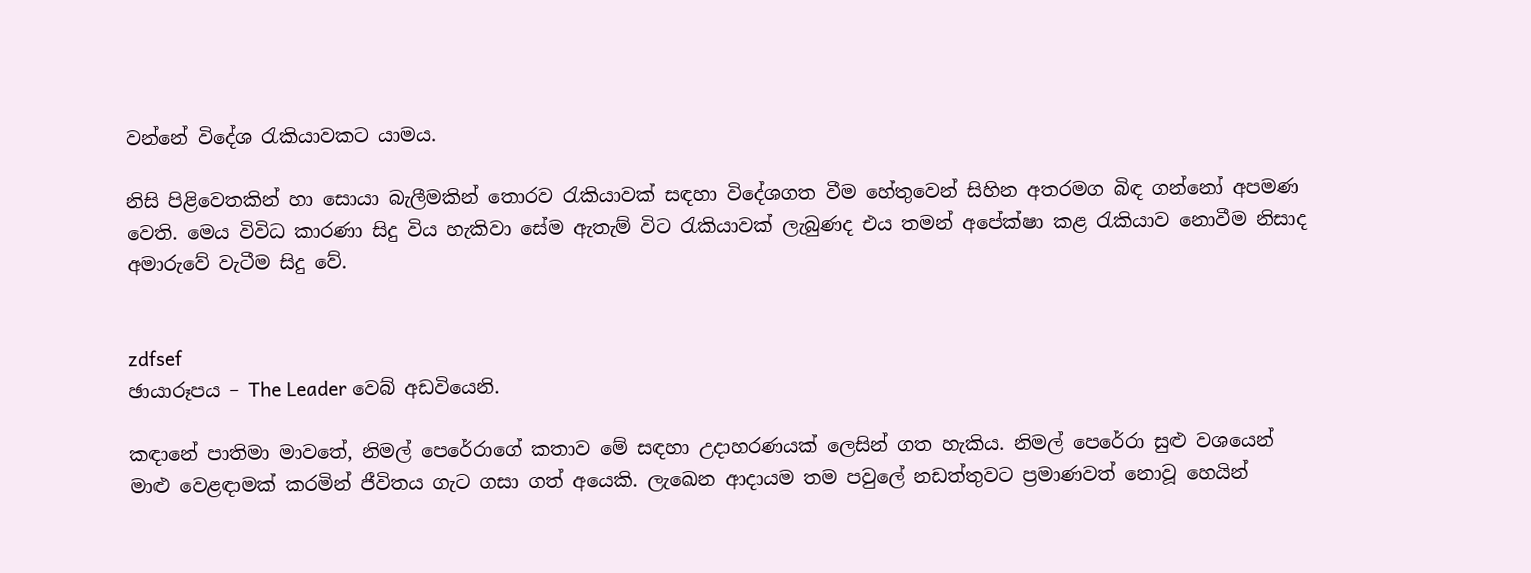වන්නේ විදේශ රැකියාවකට යාමය.

නිසි පිළිවෙතකින් හා සොයා බැලීමකින් තොරව රැකියාවක් සඳහා විදේශගත වීම හේතුවෙන් සිහින අතරමග බිඳ ගන්නෝ අපමණ වෙති. මෙය විවිධ කාරණා සිදු විය හැකිවා සේම ඇතැම් විට රැකියාවක් ලැබුණද එය තමන් අපේක්ෂා කළ රැකියාව නොවීම නිසාද අමාරුවේ වැටීම සිදු වේ.


zdfsef
ඡායාරූපය – The Leader වෙබ් අඩවියෙනි.

කඳානේ පාතිමා මාවතේ, නිමල් පෙරේරාගේ කතාව මේ සඳහා උදාහරණයක් ලෙසින් ගත හැකිය. නිමල් පෙරේරා සුළු වශයෙන් මාළු වෙළඳාමක් කරමින් ජීවිතය ගැට ගසා ගත් අයෙකි. ලැඛෙන ආදායම තම පවුලේ නඩත්තුවට ප්‍රමාණවත් නොවූ හෙයින්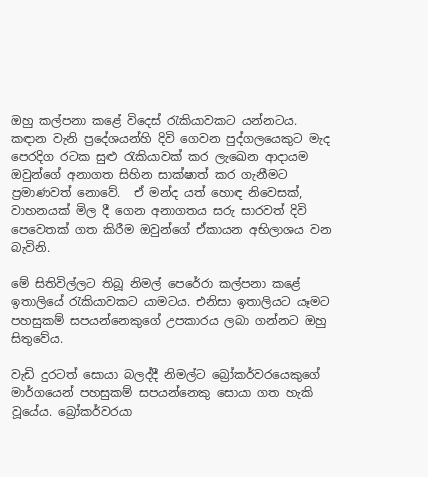ඔහු කල්පනා කළේ විදෙස් රැකියාවකට යන්නටය.
කඳාන වැනි ප්‍රදේශයන්හි දිවි ගෙවන පුද්ගලයෙකුට මැද පෙරදිග රටක සුළු රැකියාවක් කර ලැඛෙන ආදායම ඔවුන්ගේ අනාගත සිහින සාක්ෂාත් කර ගැනීමට ප්‍රමාණවත් නොවේ.  ඒ මන්ද යත් හොඳ නිවෙසක්, වාහනයක් මිල දී ගෙන අනාගතය සරු සාරවත් දිවි පෙවෙතක් ගත කිරීම ඔවුන්ගේ ඒකායන අභිලාශය වන බැවිනි.

මේ සිතිවිල්ලට තිබූ නිමල් පෙරේරා කල්පනා කළේ ඉතාලියේ රැකියාවකට යාමටය. එනිසා ඉතාලියට යෑමට පහසුකම් සපයන්නෙකුගේ උපකාරය ලබා ගන්නට ඔහු සිතුවේය.

වැඩි දුරටත් සොයා බලද්දී නිමල්ට බ්‍රෝකර්වරයෙකුගේ මාර්ගයෙන් පහසුකම් සපයන්නෙකු සොයා ගත හැකි වූයේය. බ්‍රෝකර්වරයා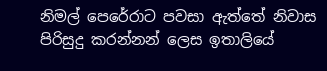නිමල් පෙරේරාට පවසා ඇත්තේ නිවාස පිරිසුදු කරන්නන් ලෙස ඉතාලියේ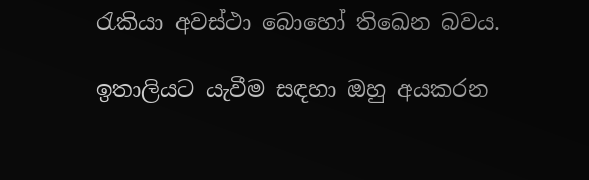රැකියා අවස්ථා බොහෝ තිඛෙන බවය.

ඉතාලියට යැවීම සඳහා ඔහු අයකරන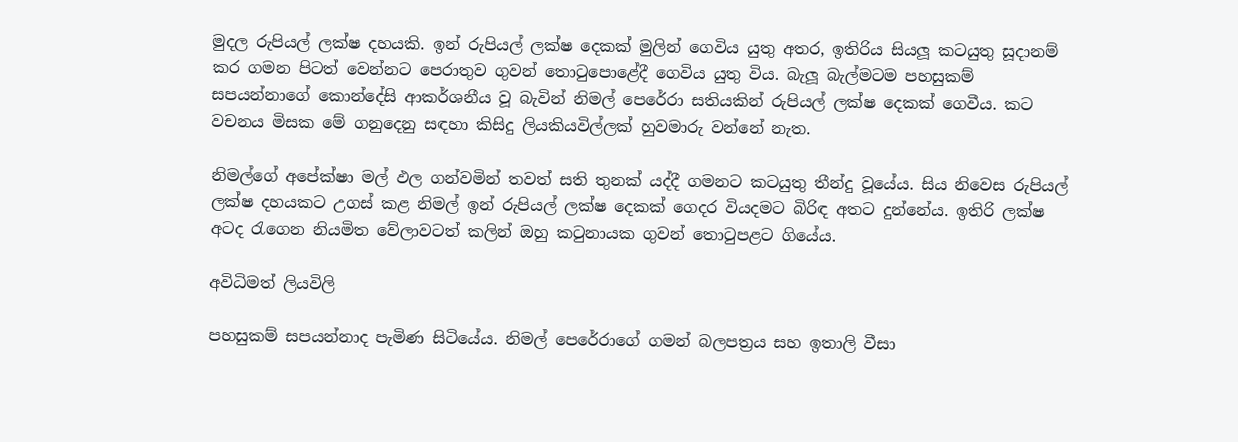මුදල රුපියල් ලක්ෂ දහයකි. ඉන් රුපියල් ලක්ෂ දෙකක් මුලින් ගෙවිය යුතු අතර, ඉතිරිය සියලූ කටයුතු සූදානම් කර ගමන පිටත් වෙන්නට පෙරාතුව ගුවන් තොටුපොළේදී ගෙවිය යුතු විය. බැලූ බැල්මටම පහසුකම් සපයන්නාගේ කොන්දේසි ආකර්ශනීය වූ බැවින් නිමල් පෙරේරා සතියකින් රුපියල් ලක්ෂ දෙකක් ගෙවීය. කට වචනය මිසක මේ ගනුදෙනු සඳහා කිසිදු ලියකියවිල්ලක් හුවමාරු වන්නේ නැත.

නිමල්ගේ අපේක්ෂා මල් ඵල ගන්වමින් තවත් සති තුනක් යද්දී ගමනට කටයුතු තීන්දු වූයේය. සිය නිවෙස රුපියල් ලක්ෂ දහයකට උගස් කළ නිමල් ඉන් රුපියල් ලක්ෂ දෙකක් ගෙදර වියදමට බිරිඳ අතට දුන්නේය. ඉතිරි ලක්ෂ අටද රැගෙන නියමිත වේලාවටත් කලින් ඔහු කටුනායක ගුවන් තොටුපළට ගියේය.

අවිධිමත් ලියවිලි

පහසුකම් සපයන්නාද පැමිණ සිටියේය. නිමල් පෙරේරාගේ ගමන් බලපත්‍රය සහ ඉතාලි වීසා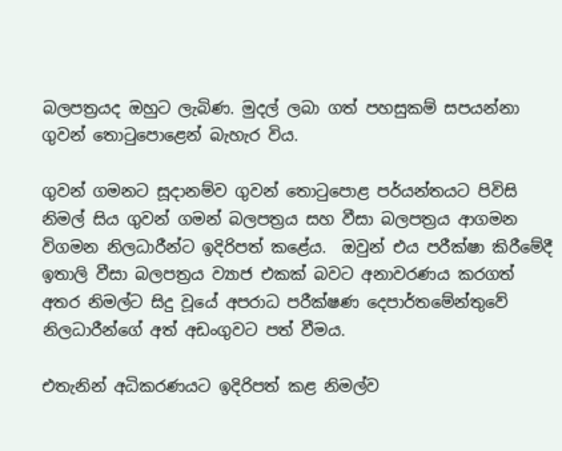බලපත්‍රයද ඔහුට ලැබිණ. මුදල් ලබා ගත් පහසුකම් සපයන්නා ගුවන් තොටුපොළෙන් බැහැර විය.

ගුවන් ගමනට සූදානම්ව ගුවන් තොටුපොළ පර්යන්තයට පිවිසි නිමල් සිය ගුවන් ගමන් බලපත්‍රය සහ වීසා බලපත්‍රය ආගමන විගමන නිලධාරීන්ට ඉදිරිපත් කළේය.  ඔවුන් එය පරීක්ෂා කිරීමේදී ඉතාලි වීසා බලපත්‍රය ව්‍යාජ එකක් බවට අනාවරණය කරගත් අතර නිමල්ට සිදු වූයේ අපරාධ පරීක්ෂණ දෙපාර්තමේන්තුවේ නිලධාරීන්ගේ අත් අඩංගුවට පත් වීමය.

එතැනින් අධිකරණයට ඉදිරිපත් කළ නිමල්ව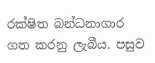රක්ෂිත බන්ධනාගාර ගත කරනු ලැබීය. පසුව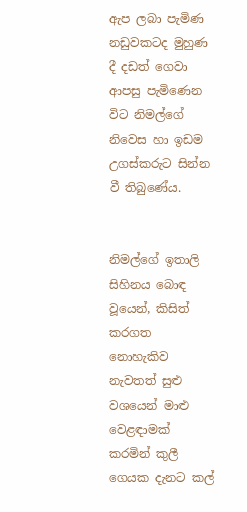ඇප ලබා පැමිණ නඩුවකටද මුහුණ දී දඩත් ගෙවා ආපසු පැමිණෙන විට නිමල්ගේ නිවෙස හා ඉඩම උගස්කරුට සින්න වී තිබුණේය.


නිමල්ගේ ඉතාලි සිහිනය බොඳ වූයෙන්, කිසිත් කරගත නොහැකිව නැවතත් සුළු වශයෙන් මාළු  වෙළඳාමක් කරමින් කුලී ගෙයක දැනට කල්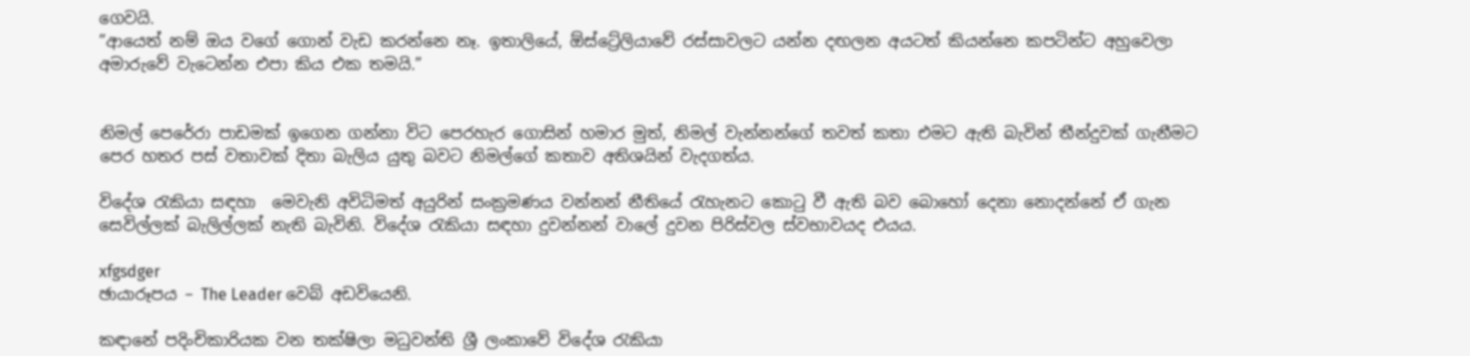ගෙවයි.
”ආයෙත් නම් ඔය වගේ ගොන් වැඩ කරන්නෙ නෑ. ඉතාලියේ, ඕස්ට්‍රේලියාවේ රස්සාවලට යන්න දඟලන අයටත් කියන්නෙ කපටින්ට අහුවෙලා අමාරුවේ වැටෙන්න එපා කිය එක තමයි.”


නිමල් පෙරේරා පාඩමක් ඉගෙන ගන්නා විට පෙරහැර ගොසින් හමාර මුත්, නිමල් වැන්නන්ගේ තවත් කතා එමට ඇති බැවින් තීන්දුවක් ගැනීමට පෙර හතර පස් වතාවක් දිතා බැලිය යුතු බවට නිමල්ගේ කතාව අතිශයින් වැදගත්ය.

විදේශ රැකියා සඳහා  මෙවැනි අවිධිමත් අයුරින් සංක්‍රමණය වන්නන් නීතියේ රැහැනට කොටු වී ඇති බව බොහෝ දෙනා නොදන්නේ ඒ ගැන සෙවිල්ලක් බැලිල්ලක් නැති බැවිනි. විදේශ රැකියා සඳහා දුවන්නන් වාලේ දුවන පිරිස්වල ස්වභාවයද එයය.

xfgsdger
ඡායාරූපය – The Leader වෙබ් අඩවියෙනි.

කඳානේ පදිංචිකාරියක වන තක්ෂිලා මධුවන්ති ශ්‍රී ලංකාවේ විදේශ රැකියා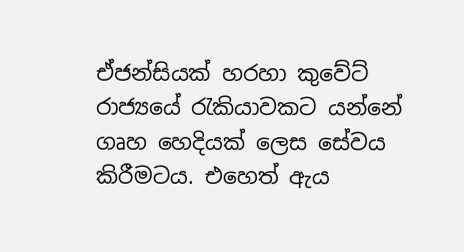ඒජන්සියක් හරහා කුවේට් රාජ්‍යයේ රැකියාවකට යන්නේ ගෘහ හෙදියක් ලෙස සේවය කිරීමටය. එහෙත් ඇය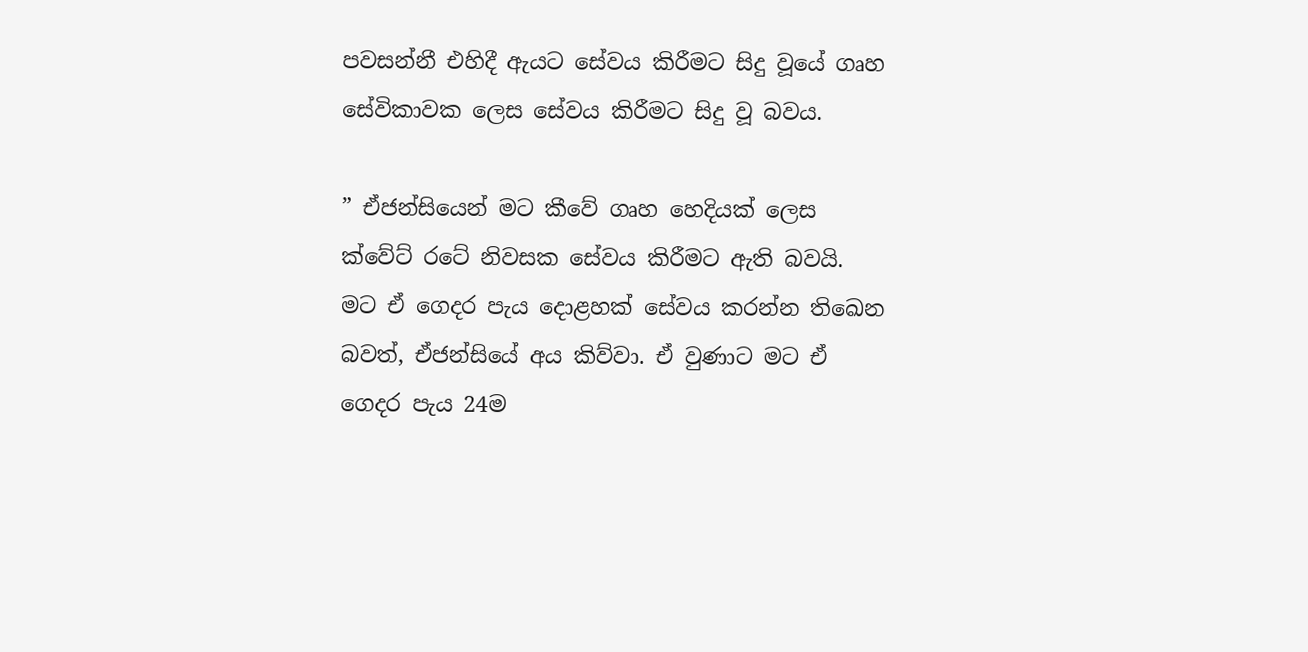පවසන්නී එහිදී ඇයට සේවය කිරීමට සිදු වූයේ ගෘහ සේවිකාවක ලෙස සේවය කිරීමට සිදු වූ බවය.

” ඒජන්සියෙන් මට කීවේ ගෘහ හෙදියක් ලෙස ක්වේට් රටේ නිවසක සේවය කිරීමට ඇති බවයි. මට ඒ ගෙදර පැය දොළහක් සේවය කරන්න තිඛෙන බවත්, ඒජන්සියේ අය කිව්වා. ඒ වුණාට මට ඒ ගෙදර පැය 24ම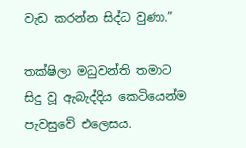වැඩ කරන්න සිද්ධ වුණා.”

තක්ෂිලා මධුවන්ති තමාට සිදු වූ ඇබැද්දිය කෙටියෙන්ම පැවසුවේ එලෙසය.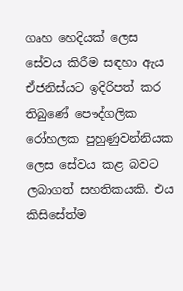ගෘහ හෙදියක් ලෙස සේවය කිරීම සඳහා ඇය ඒජනිස්යට ඉදිරිපත් කර තිබුණේ පෞද්ගලික රෝහලක පුහුණුවන්නියක ලෙස සේවය කළ බවට ලබාගත් සහතිකයකි. එය කිසිසේත්ම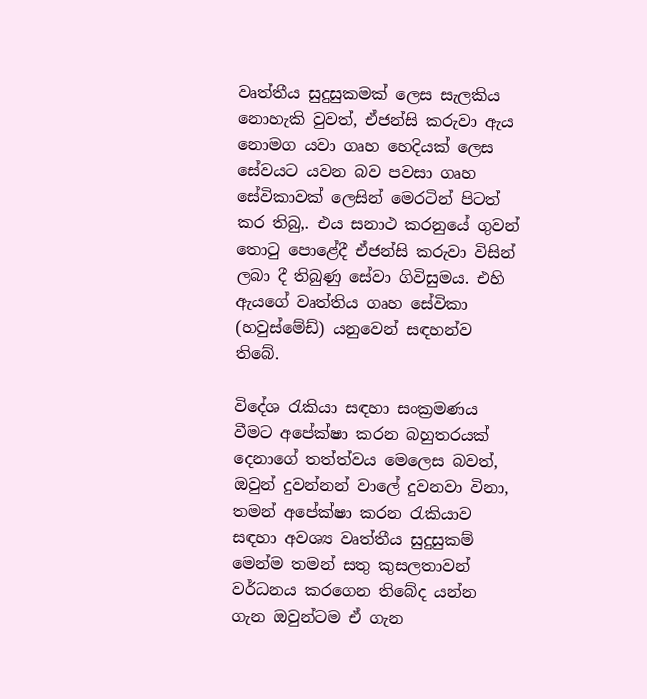වෘත්තීය සුදුසුකමක් ලෙස සැලකිය නොහැකි වුවත්, ඒජන්සි කරුවා ඇය නොමග යවා ගෘහ හෙදියක් ලෙස සේවයට යවන බව පවසා ගෘහ සේවිකාවක් ලෙසින් මෙරටින් පිටත් කර තිබු‚. එය සනාථ කරනුයේ ගුවන් තොටු පොළේදී ඒජන්සි කරුවා විසින් ලබා දී තිබුණු සේවා ගිවිසුමය. එහි ඇයගේ වෘත්තිය ගෘහ සේවිකා (හවුස්මේඩ්) යනුවෙන් සඳහන්ව තිබේ.

විදේශ රැකියා සඳහා සංක්‍රමණය වීමට අපේක්ෂා කරන බහුතරයක් දෙනාගේ තත්ත්වය මෙලෙස බවත්, ඔවුන් දුවන්නන් වාලේ දුවනවා විනා, තමන් අපේක්ෂා කරන රැකියාව සඳහා අවශ්‍ය වෘත්තීය සුදුසුකම් මෙන්ම තමන් සතු කුසලතාවන් වර්ධනය කරගෙන තිබේද යන්න ගැන ඔවුන්ටම ඒ ගැන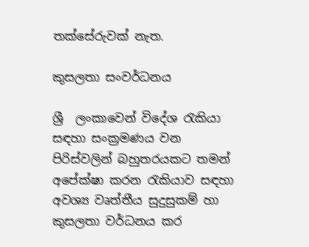තක්සේරුවක් නැත.

කුසලතා සංවර්ධනය

ශ්‍රී  ලංකාවෙන් විදේශ රැකියා සඳහා සංක්‍රමණය වන පිරිස්වලින් බහුතරයකට තමන් අපේක්ෂා කරන රැකියාව සඳහා අවශ්‍ය වෘත්තීය සුදුසුකම් හා කුසලතා වර්ධනය කර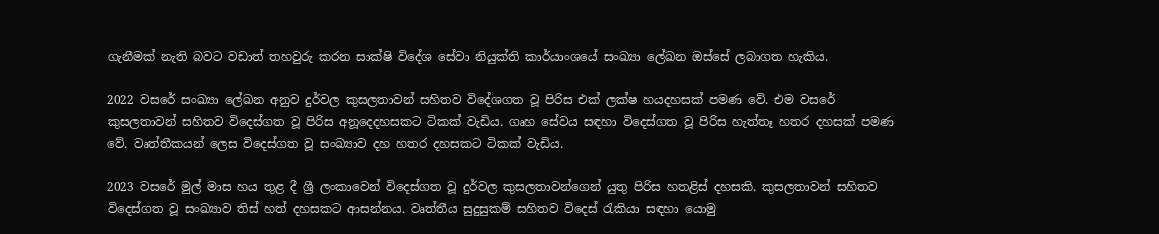ගැනීමක් නැති බවට වඩාත් තහවුරු කරන සාක්ෂි විදේශ සේවා නියුක්ති කාර්යාංශයේ සංඛ්‍යා ලේඛන ඔස්සේ ලබාගත හැකිය.

2022 වසරේ සංඛ්‍යා ලේඛන අනුව දුර්වල කුසලතාවන් සහිතව විදේශගත වූ පිරිස එක් ලක්ෂ හයදහසක් පමණ වේ. එම වසරේ කුසලතාවන් සහිතව විදෙස්ගත වූ පිරිස අනූදෙදහසකට ටිකක් වැඩිය. ගෘහ සේවය සඳහා විදෙස්ගත වූ පිරිස හැත්තෑ හතර දහසක් පමණ වේ. වෘත්තීකයන් ලෙස විදෙස්ගත වූ සංඛ්‍යාව දහ හතර දහසකට ටිකක් වැඩිය.

2023 වසරේ මුල් මාස හය තුළ දී ශ්‍රී ලංකාවෙන් විදෙස්ගත වූ දුර්වල කුසලතාවන්ගෙන් යුතු පිරිස හතළිස් දහසකි. කුසලතාවන් සහිතව විදෙස්ගත වූ සංඛ්‍යාව තිස් හත් දහසකට ආසන්නය. වෘත්තීය සුදුසුකම් සහිතව විදෙස් රැකියා සඳහා යොමු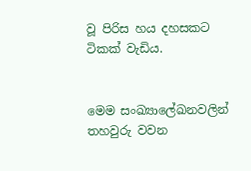වූ පිරිස හය දහසකට ටිකක් වැඩිය.


මෙම සංඛ්‍යාලේඛනවලින් තහවුරු වවන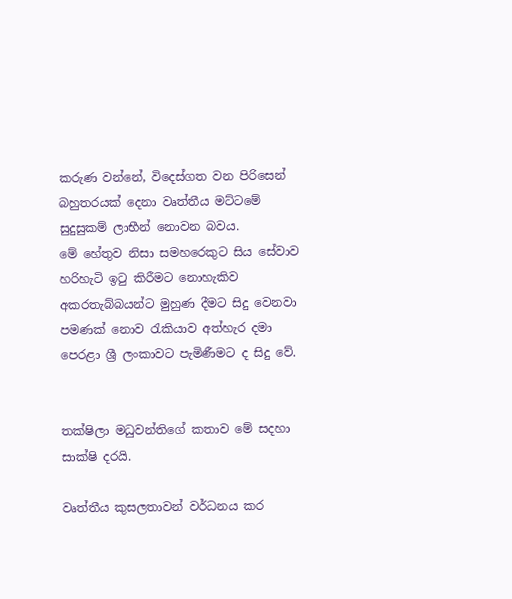කරුණ වන්නේ, විදෙස්ගත වන පිරිසෙන් බහුතරයක් දෙනා වෘත්තීය මට්ටමේ සුදුසුකම් ලාභීන් නොවන බවය.
මේ හේතුව නිසා සමහරෙකුට සිය සේවාව හරිහැටි ඉටු කිරීමට නොහැකිව අකරතැබ්බයන්ට මුහුණ දීමට සිදු වෙනවා පමණක් නොව රැකියාව අත්හැර දමා පෙරළා ශ්‍රී ලංකාවට පැමිණීමට ද සිදු වේ.


තක්ෂිලා මධුවන්තිගේ කතාව මේ සදහා සාක්ෂි දරයි.

වෘත්තීය කුසලතාවන් වර්ධනය කර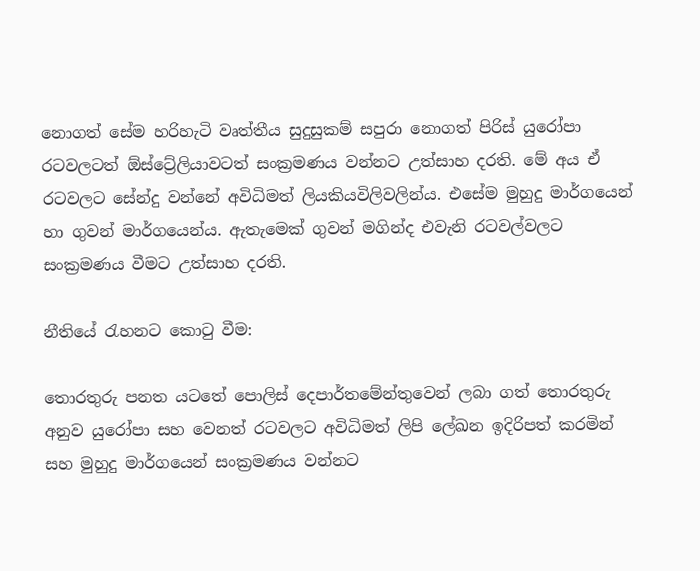නොගත් සේම හරිහැටි වෘත්තීය සුදුසුකම් සපුරා නොගත් පිරිස් යුරෝපා රටවලටත් ඕස්ට්‍රේලියාවටත් සංක්‍රමණය වන්නට උත්සාහ දරති. මේ අය ඒ රටවලට සේන්දු වන්නේ අවිධිමත් ලියකියවිලිවලින්ය. එසේම මුහුදු මාර්ගයෙන් හා ගුවන් මාර්ගයෙන්ය. ඇතැමෙක් ගුවන් මගින්ද එවැනි රටවල්වලට සංක්‍රමණය වීමට උත්සාහ දරති.

නීතියේ රැහනට කොටු වීම:

තොරතුරු පනත යටතේ පොලිස් දෙපාර්තමේන්තුවෙන් ලබා ගත් තොරතුරු අනුව යුරෝපා සහ වෙනත් රටවලට අවිධිමත් ලිපි ලේඛන ඉදිරිපත් කරමින් සහ මුහුදු මාර්ගයෙන් සංක්‍රමණය වන්නට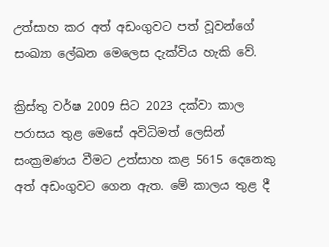උත්සාහ කර අත් අඩංගුවට පත් වූවන්ගේ සංඛ්‍යා ලේඛන මෙලෙස දැක්විය හැකි වේ.

ක්‍රිස්තු වර්ෂ 2009 සිට 2023 දක්වා කාල පරාසය තුළ මෙසේ අවිධිමත් ලෙසින් සංක්‍රමණය වීමට උත්සාහ කළ 5615 දෙනෙකු අත් අඩංගුවට ගෙන ඇත. මේ කාලය තුළ දී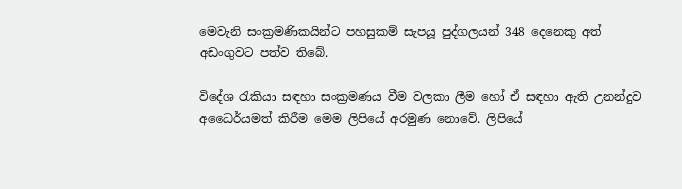මෙවැනි සංක්‍රමණිකයින්ට පහසුකම් සැපයූ පුද්ගලයන් 348 දෙනෙකු අත් අඩංගුවට පත්ව තිබේ.

විදේශ රැකියා සඳහා සංක්‍රමණය වීම වලකා ලීම හෝ ඒ සඳහා ඇති උනන්දුව අධෛර්යමත් කිරීම මෙම ලිපියේ අරමුණ නොවේ. ලිපියේ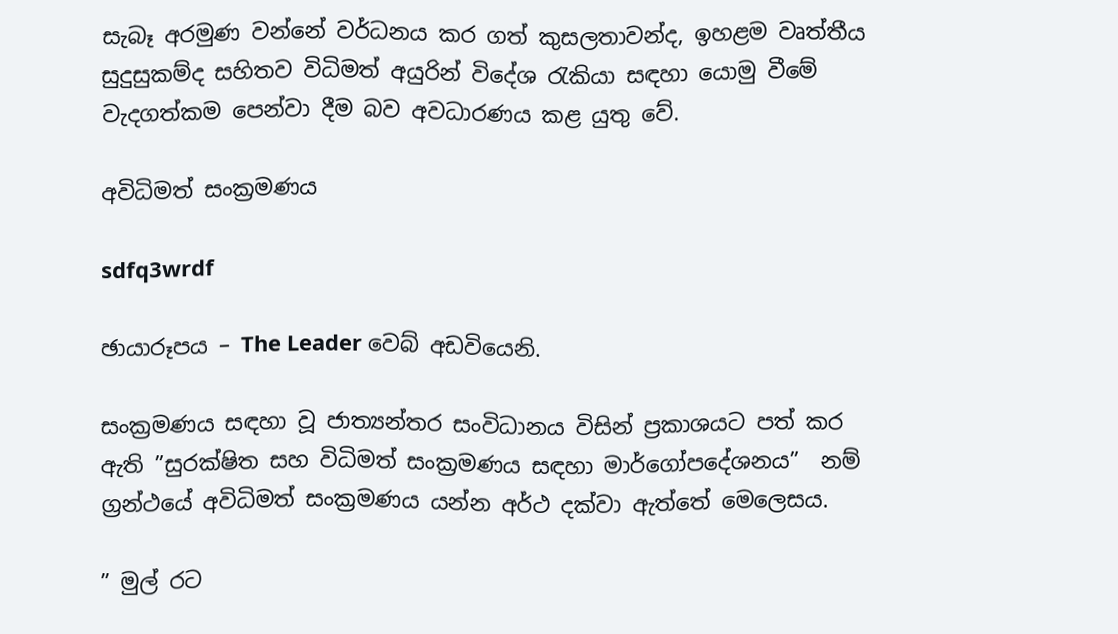සැබෑ අරමුණ වන්නේ වර්ධනය කර ගත් කුසලතාවන්ද, ඉහළම වෘත්තීය සුදුසුකම්ද සහිතව විධිමත් අයුරින් විදේශ රැකියා සඳහා යොමු වීමේ වැදගත්කම පෙන්වා දීම බව අවධාරණය කළ යුතු වේ.

අවිධිමත් සංක්‍රමණය

sdfq3wrdf

ඡායාරූපය – The Leader වෙබ් අඩවියෙනි.

සංක්‍රමණය සඳහා වූ ජාත්‍යන්තර සංවිධානය විසින් ප්‍රකාශයට පත් කර ඇති ”සුරක්ෂිත සහ විධිමත් සංක්‍රමණය සඳහා මාර්ගෝපදේශනය”  නම් ග්‍රන්ථයේ අවිධිමත් සංක්‍රමණය යන්න අර්ථ දක්වා ඇත්තේ මෙලෙසය.

” මුල් රට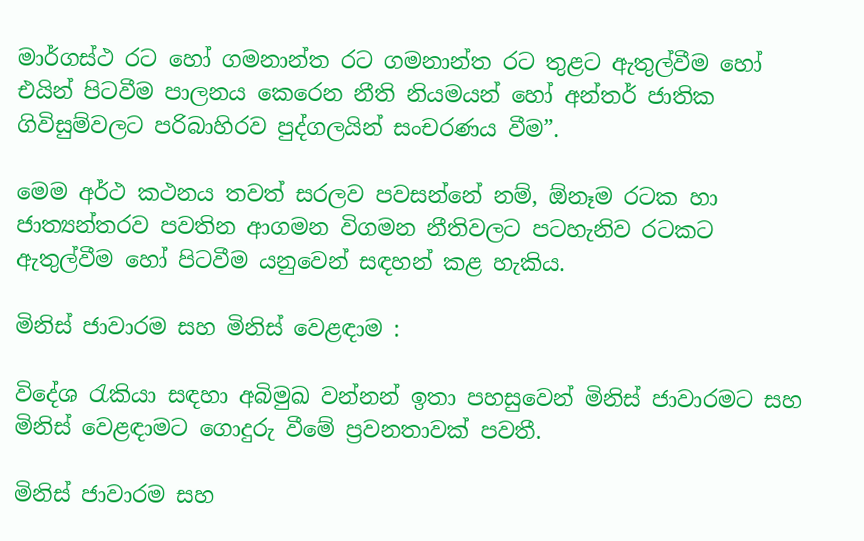මාර්ගස්ථ රට හෝ ගමනාන්ත රට ගමනාන්ත රට තුළට ඇතුල්වීම හෝ එයින් පිටවීම පාලනය කෙරෙන නීති නියමයන් හෝ අන්තර් ජාතික ගිවිසුම්වලට පරිබාහිරව පුද්ගලයින් සංචරණය වීම”.

මෙම අර්ථ කථනය තවත් සරලව පවසන්නේ නම්, ඕනෑම රටක හා ජාත්‍යන්තරව පවතින ආගමන විගමන නීතිවලට පටහැනිව රටකට ඇතුල්වීම හෝ පිටවීම යනුවෙන් සඳහන් කළ හැකිය.

මිනිස් ජාවාරම සහ මිනිස් වෙළඳාම :

විදේශ රැකියා සඳහා අබිමුඛ වන්නන් ඉතා පහසුවෙන් මිනිස් ජාවාරමට සහ මිනිස් වෙළඳාමට ගොදුරු වීමේ ප්‍රවනතාවක් පවතී.

මිනිස් ජාවාරම සහ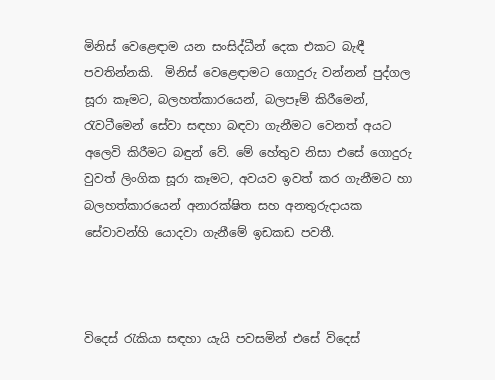මිනිස් වෙළෙඳාම යන සංසිද්ධීන් දෙක එකට බැඳී පවතින්නකි.  මිනිස් වෙළෙඳාමට ගොදුරු වන්නන් පුද්ගල සූරා කෑමට, බලහත්කාරයෙන්, බලපෑම් කිරීමෙන්, රැවටීමෙන් සේවා සඳහා බඳවා ගැනීමට වෙනත් අයට අලෙවි කිරීමට බඳුන් වේ. මේ හේතුව නිසා එසේ ගොදුරු වුවත් ලිංගික සූරා කෑමට, අවයව ඉවත් කර ගැනීමට හා බලහත්කාරයෙන් අනාරක්ෂිත සහ අනතුරුදායක සේවාවන්හි යොදවා ගැනීමේ ඉඩකඩ පවතී.



විදෙස් රැකියා සඳහා යැයි පවසමින් එසේ විදෙස්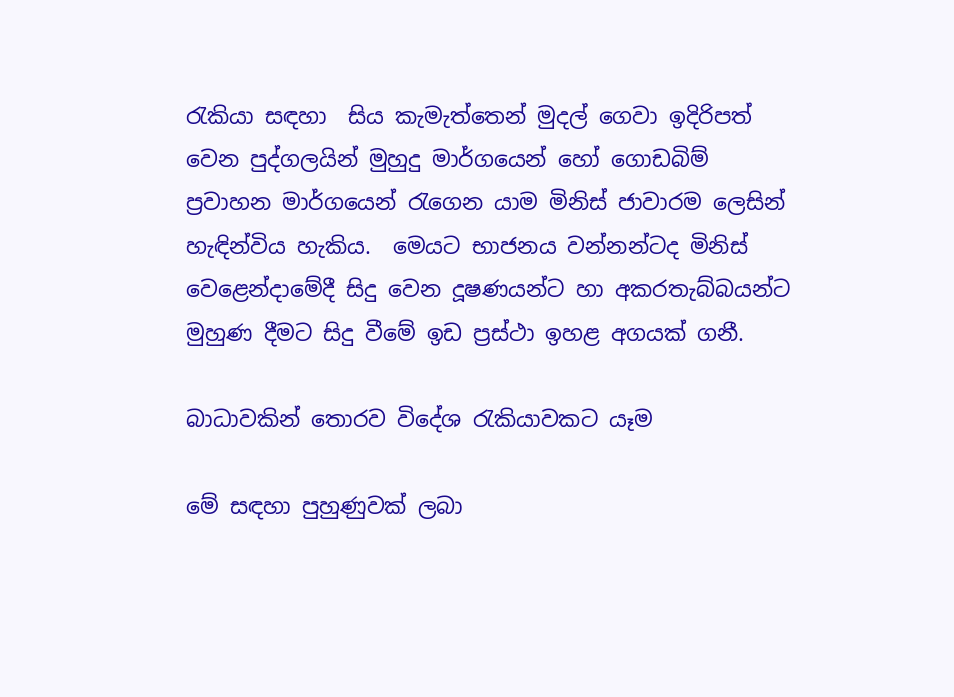රැකියා සඳහා  සිය කැමැත්තෙන් මුදල් ගෙවා ඉදිරිපත් වෙන පුද්ගලයින් මුහුදු මාර්ගයෙන් හෝ ගොඩබිම් ප්‍රවාහන මාර්ගයෙන් රැගෙන යාම මිනිස් ජාවාරම ලෙසින් හැඳින්විය හැකිය.  මෙයට භාජනය වන්නන්ටද මිනිස් වෙළෙන්දාමේදී සිදු වෙන දූෂණයන්ට හා අකරතැබ්බයන්ට මුහුණ දීමට සිදු වීමේ ඉඩ ප්‍රස්ථා ඉහළ අගයක් ගනී.

බාධාවකින් තොරව විදේශ රැකියාවකට යෑම

මේ සඳහා පුහුණුවක් ලබා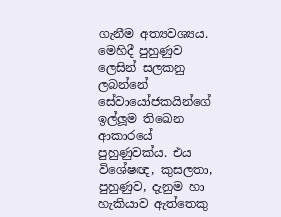ගැනීම අත්‍යවශ්‍යය. මෙහිදී පුහුණුව ලෙසින් සලකනු ලබන්නේ සේවායෝජකයින්ගේ ඉල්ලූම තිඛෙන ආකාරයේ පුහුණුවක්ය. එය විශේෂඥ, කුසලතා, පුහුණුව, දැනුම හා හැකියාව ඇත්තෙකු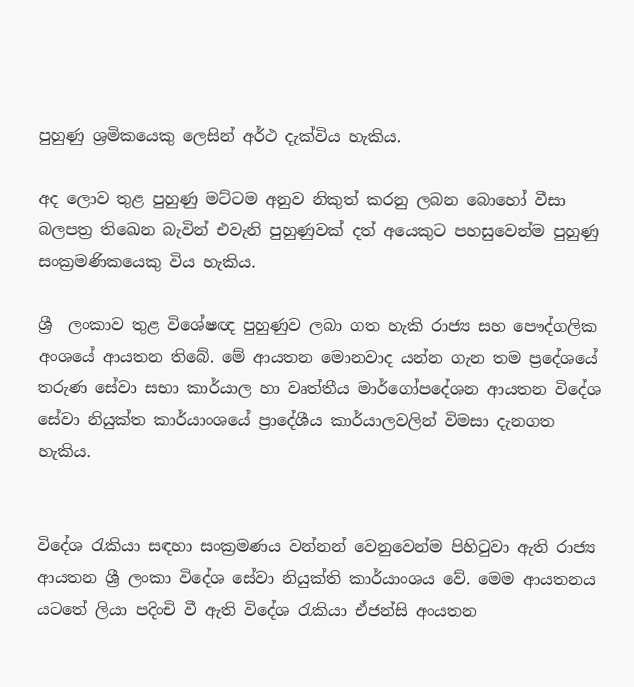පුහුණු ශ්‍රමිකයෙකු ලෙසින් අර්ථ දැක්විය හැකිය.

අද ලොව තුළ පුහුණු මට්ටම අනුව නිකුත් කරනු ලබන බොහෝ වීසා බලපත්‍ර තිඛෙන බැවින් එවැනි පුහුණුවක් දත් අයෙකුට පහසුවෙන්ම පුහුණු සංක්‍රමණිකයෙකු විය හැකිය.

ශ්‍රී  ලංකාව තුළ විශේෂඥ පුහුණුව ලබා ගත හැකි රාජ්‍ය සහ පෞද්ගලික අංශයේ ආයතන තිබේ. මේ ආයතන මොනවාද යන්න ගැන තම ප්‍රදේශයේ තරුණ සේවා සභා කාර්යාල හා වෘත්තීය මාර්ගෝපදේශන ආයතන විදේශ සේවා නියුක්ත කාර්යාංශයේ ප්‍රාදේශීය කාර්යාලවලින් විමසා දැනගත හැකිය.


විදේශ රැකියා සඳහා සංක්‍රමණය වන්නන් වෙනුවෙන්ම පිහිටුවා ඇති රාජ්‍ය ආයතන ශ්‍රී ලංකා විදේශ සේවා නියුක්ති කාර්යාංශය වේ. මෙම ආයතනය යටතේ ලියා පදිංචි වී ඇති විදේශ රැකියා ඒජන්සි අංයතන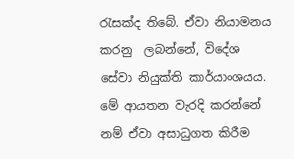රැසක්ද තිබේ. ඒවා නියාමනය කරනු  ලබන්නේ, විදේශ සේවා නියුක්ති කාර්යාංශයය. මේ ආයතන වැරදි කරන්නේ නම් ඒවා අසාධුගත කිරීම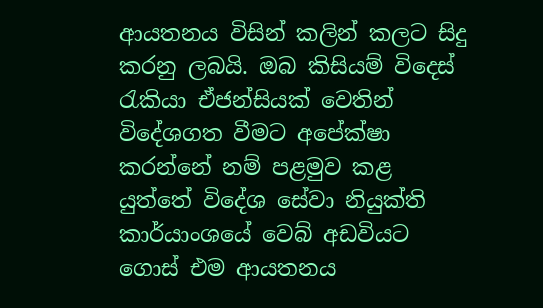ආයතනය විසින් කලින් කලට සිදු කරනු ලබයි. ඔබ කිසියම් විදෙස් රැකියා ඒජන්සියක් වෙතින් විදේශගත වීමට අපේක්ෂා කරන්නේ නම් පළමුව කළ යුත්තේ විදේශ සේවා නියුක්ති කාර්යාංශයේ වෙබ් අඩවියට ගොස් එම ආයතනය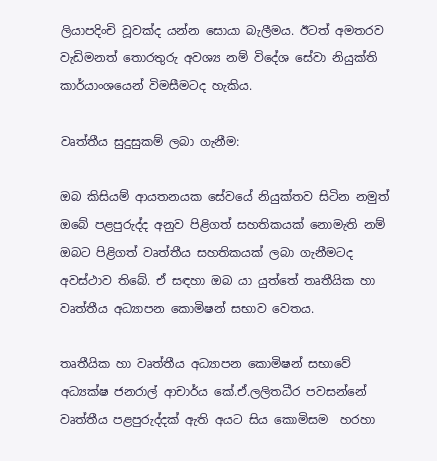ලියාපදිංචි වූවක්ද යන්න සොයා බැලීමය. ඊටත් අමතරව වැඩිමනත් තොරතුරු අවශ්‍ය නම් විදේශ සේවා නියුක්ති කාර්යාංශයෙන් විමසීමටද හැකිය.

වෘත්තීය සුදුසුකම් ලබා ගැනීම:

ඔබ කිසියම් ආයතනයක සේවයේ නියුක්තව සිටින නමුත් ඔබේ පළපුරුද්ද අනුව පිළිගත් සහතිකයක් නොමැති නම් ඔබට පිළිගත් වෘත්තීය සහතිකයක් ලබා ගැනීමටද අවස්ථාව තිබේ. ඒ සඳහා ඔබ යා යුත්තේ තෘතීයික හා වෘත්තීය අධ්‍යාපන කොමිෂන් සභාව වෙතය.

තෘතීයික හා වෘත්තීය අධ්‍යාපන කොමිෂන් සභාවේ අධ්‍යක්ෂ ජනරාල් ආචාර්ය කේ.ඒ.ලලිතධීර පවසන්නේ වෘත්තීය පළපුරුද්දක් ඇති අයට සිය කොමිසම  හරහා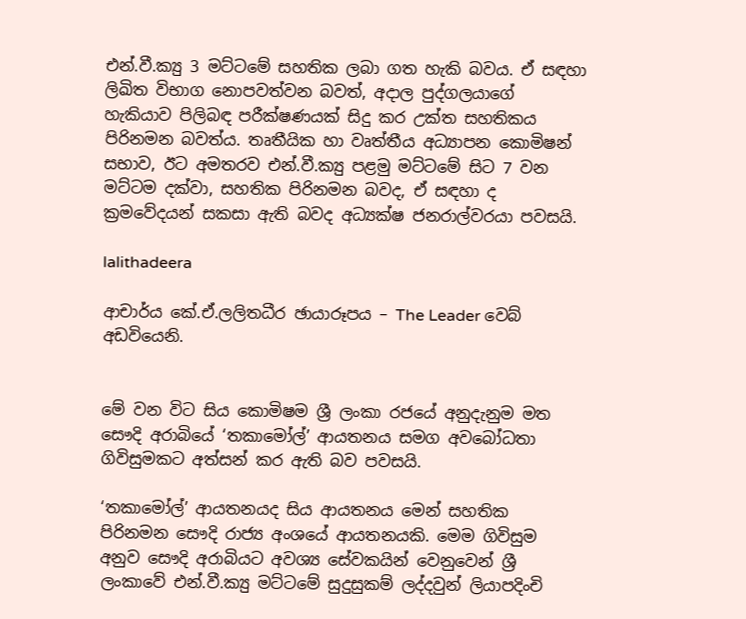එන්.වී.ක්‍යු 3 මට්ටමේ සහතික ලබා ගත හැකි බවය. ඒ සඳහා ලිඛිත විභාග නොපවත්වන බවත්, අදාල පුද්ගලයාගේ හැකියාව පිලිබඳ පරීක්ෂණයක් සිදු කර උක්ත සහතිකය පිරිනමන බවත්ය. තෘතීයික හා වෘත්තීය අධ්‍යාපන කොමිෂන් සභාව, ඊට අමතරව එන්.වී.ක්‍යු පළමු මට්ටමේ සිට 7 වන මට්ටම දක්වා, සහතික පිරිනමන බවද, ඒ සඳහා ද ක්‍රමවේදයන් සකසා ඇති බවද අධ්‍යක්ෂ ජනරාල්වරයා පවසයි.

lalithadeera

ආචාර්ය කේ.ඒ.ලලිතධීර ඡායාරූපය – The Leader වෙබ් අඩවියෙනි.


මේ වන විට සිය කොමිෂම ශ්‍රී ලංකා රජයේ අනුදැනුම මත සෞදි අරාබියේ ‘තකාමෝල්’ ආයතනය සමග අවබෝධතා ගිවිසුමකට අත්සන් කර ඇති බව පවසයි.

‘තකාමෝල්’ ආයතනයද සිය ආයතනය මෙන් සහතික පිරිනමන සෞදි රාජ්‍ය අංශයේ ආයතනයකි. මෙම ගිවිසුම අනුව සෞදි අරාබියට අවශ්‍ය සේවකයින් වෙනුවෙන් ශ්‍රී ලංකාවේ එන්.වී.ක්‍යු මට්ටමේ සුදුසුකම් ලද්දවුන් ලියාපදිංචි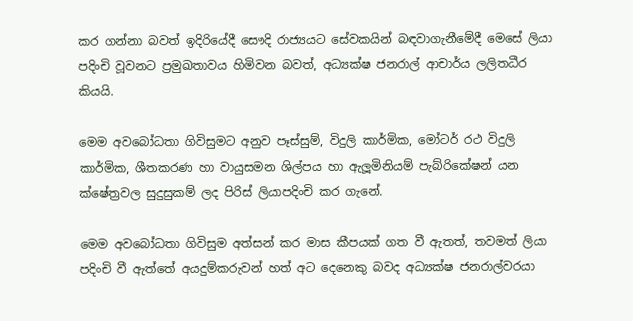කර ගන්නා බවත් ඉදිරියේදී සෞදි රාජ්‍යයට සේවකයින් බඳවාගැනීමේදී මෙසේ ලියා පදිංචි වූවනට ප්‍රමුඛතාවය හිමිවන බවත්, අධ්‍යක්ෂ ජනරාල් ආචාර්ය ලලිතධීර කියයි.

මෙම අවබෝධතා ගිවිසුමට අනුව පෑස්සුම්, විදුලි කාර්මික, මෝටර් රථ විදුලි කාර්මික, ශීතකරණ හා වායුසමන ශිල්පය හා ඇලූමිනියම් පැබ්රිකේෂන් යන ක්ෂේත්‍රවල සුදුසුකම් ලද පිරිස් ලියාපදිංචි කර ගැනේ.

මෙම අවබෝධතා ගිවිසුම අත්සන් කර මාස කීපයක් ගත වී ඇතත්, තවමත් ලියා පදිංචි වී ඇත්තේ අයදුම්කරුවන් හත් අට දෙනෙකු බවද අධ්‍යක්ෂ ජනරාල්වරයා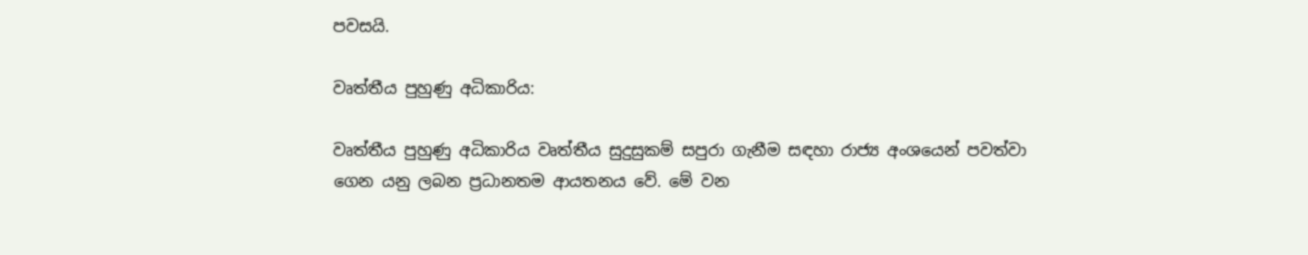පවසයි.

වෘත්තීය පුහුණු අධිකාරිය:

වෘත්තීය පුහුණු අධිකාරිය වෘත්තීය සුදුසුකම් සපුරා ගැනීම සඳහා රාජ්‍ය අංශයෙන් පවත්වා ගෙන යනු ලබන ප්‍රධානතම ආයතනය වේ. මේ වන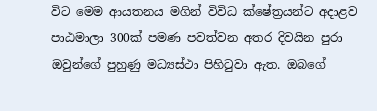විට මෙම ආයතනය මගින් විවිධ ක්ෂේත්‍රයන්ට අදාළව පාඨමාලා 300ක් පමණ පවත්වන අතර දිවයින පුරා ඔවුන්ගේ පුහුණු මධ්‍යස්ථා පිහිටුවා ඇත. ඔබගේ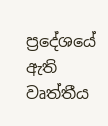ප්‍රදේශයේ ඇති වෘත්තීය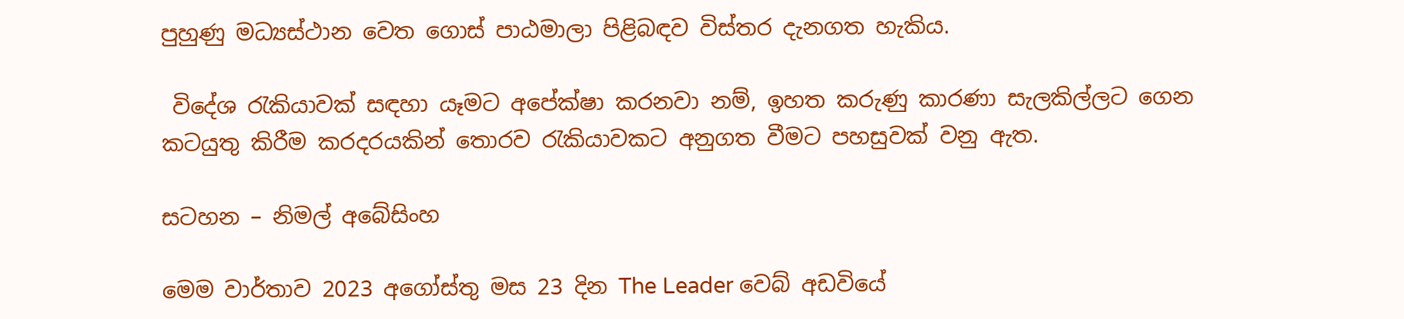පුහුණු මධ්‍යස්ථාන වෙත ගොස් පාඨමාලා පිළිබඳව විස්තර දැනගත හැකිය.

 විදේශ රැකියාවක් සඳහා යෑමට අපේක්ෂා කරනවා නම්, ඉහත කරුණු කාරණා සැලකිල්ලට ගෙන කටයුතු කිරීම කරදරයකින් තොරව රැකියාවකට අනුගත වීමට පහසුවක් වනු ඇත.

සටහන – නිමල් අබේසිංහ

මෙම වාර්තාව 2023 අගෝස්තු මස 23 දින The Leader වෙබ් අඩවියේ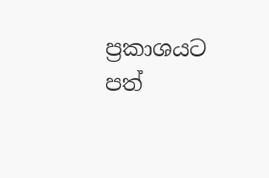ප්‍රකාශයට පත්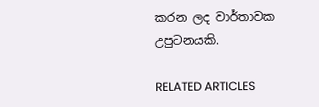කරන ලද වාර්තාවක උපුටනයකි.

RELATED ARTICLES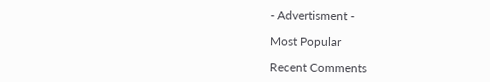- Advertisment -

Most Popular

Recent Comments